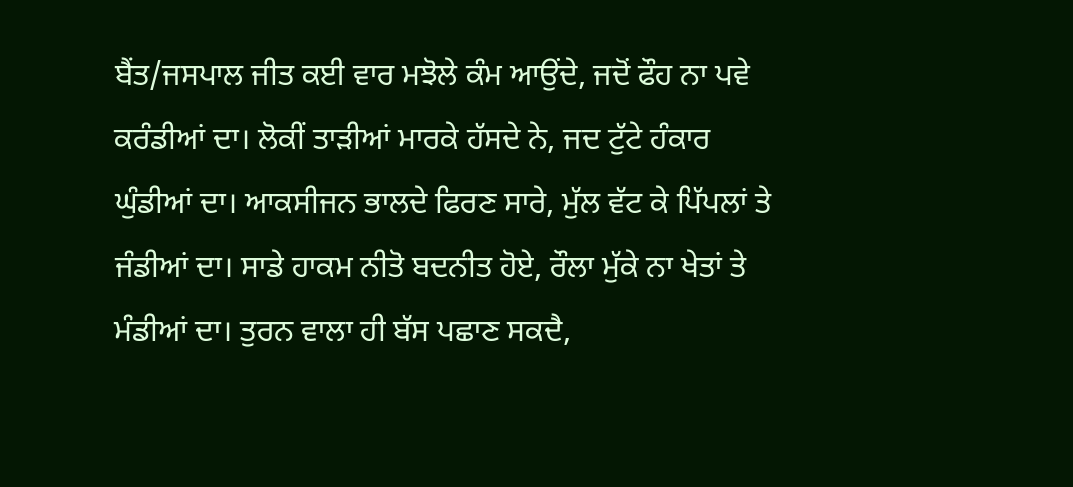ਬੈਂਤ/ਜਸਪਾਲ ਜੀਤ ਕਈ ਵਾਰ ਮਝੋਲੇ ਕੰਮ ਆਉਂਦੇ, ਜਦੋਂ ਫੌਹ ਨਾ ਪਵੇ ਕਰੰਡੀਆਂ ਦਾ। ਲੋਕੀਂ ਤਾੜੀਆਂ ਮਾਰਕੇ ਹੱਸਦੇ ਨੇ, ਜਦ ਟੁੱਟੇ ਹੰਕਾਰ ਘੁੰਡੀਆਂ ਦਾ। ਆਕਸੀਜਨ ਭਾਲਦੇ ਫਿਰਣ ਸਾਰੇ, ਮੁੱਲ ਵੱਟ ਕੇ ਪਿੱਪਲਾਂ ਤੇ ਜੰਡੀਆਂ ਦਾ। ਸਾਡੇ ਹਾਕਮ ਨੀਤੋ ਬਦਨੀਤ ਹੋਏ, ਰੌਲਾ ਮੁੱਕੇ ਨਾ ਖੇਤਾਂ ਤੇ ਮੰਡੀਆਂ ਦਾ। ਤੁਰਨ ਵਾਲਾ ਹੀ ਬੱਸ ਪਛਾਣ ਸਕਦੈ,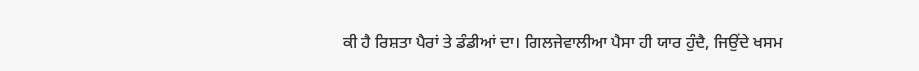ਕੀ ਹੈ ਰਿਸ਼ਤਾ ਪੈਰਾਂ ਤੇ ਡੰਡੀਆਂ ਦਾ। ਗਿਲਜੇਵਾਲੀਆ ਪੈਸਾ ਹੀ ਯਾਰ ਹੁੰਦੈ, ਜਿਉਂਦੇ ਖਸਮ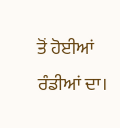ਤੋਂ ਹੋਈਆਂ ਰੰਡੀਆਂ ਦਾ।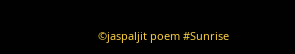©jaspaljit poem #Sunrise